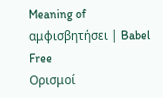Meaning of αμφισβητήσει | Babel Free
Ορισμοί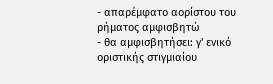- απαρέμφατο αορίστου του ρήματος αμφισβητώ
- θα αμφισβητήσει: γ' ενικό οριστικής στιγμιαίου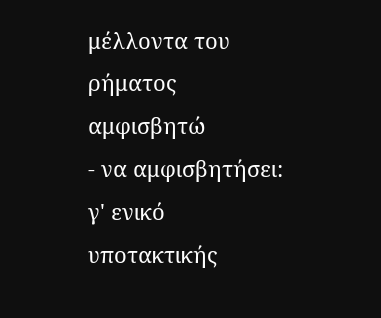μέλλοντα του ρήματος αμφισβητώ
- να αμφισβητήσει: γ' ενικό υποτακτικής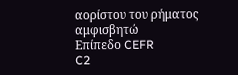αορίστου του ρήματος αμφισβητώ
Επίπεδο CEFR
C2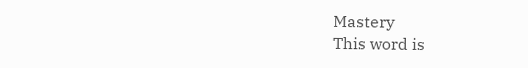Mastery
This word is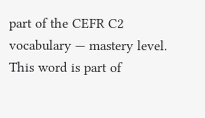part of the CEFR C2 vocabulary — mastery level.
This word is part of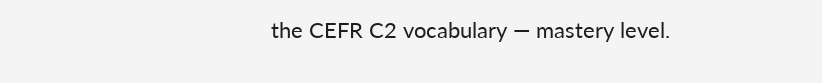the CEFR C2 vocabulary — mastery level.